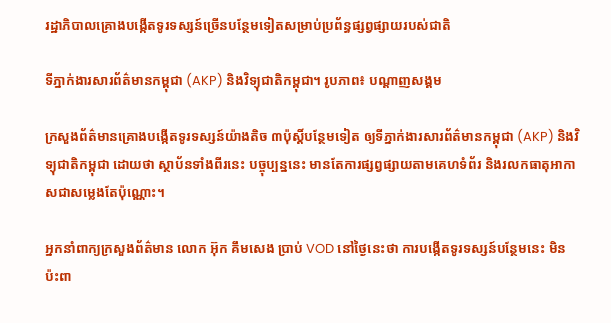រដ្ឋាភិបាលគ្រោងបង្កើតទូរទស្សន៍ច្រើនបន្ថែមទៀតសម្រាប់ប្រព័ន្ធផ្សព្វផ្សាយរបស់ជាតិ

ទីភ្នាក់ងារសារព័ត៌មានកម្ពុជា (AKP) និងវិទ្យុជាតិកម្ពុជា។ រូបភាព៖ បណ្ដាញសង្គម

ក្រសួងព័ត៌មានគ្រោងបង្កើតទូរទស្សន៍យ៉ាងតិច ៣ប៉ុស្ដិ៍បន្ថែមទៀត ឲ្យទីភ្នាក់ងារសារព័ត៌មានកម្ពុជា (AKP) និងវិទ្យុជាតិកម្ពុជា ដោយថា ស្ថាប័នទាំងពីរនេះ បច្ចុប្បន្ននេះ មានតែការផ្សព្វផ្សាយតាមគេហទំព័រ និងរលកធាតុអាកាសជាសម្លេងតែប៉ុណ្ណោះ។

អ្នកនាំពាក្យក្រសួងព័ត៌មាន លោក អ៊ុក គឹមសេង ប្រាប់ VOD នៅថ្ងៃនេះថា ការបង្កើតទូរទស្សន៍បន្ថែមនេះ មិនប៉ះពា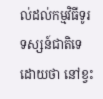ល់ដល់កម្មវិធីទូរទស្សន៍ជាតិទេ ដោយថា នៅខ្វះ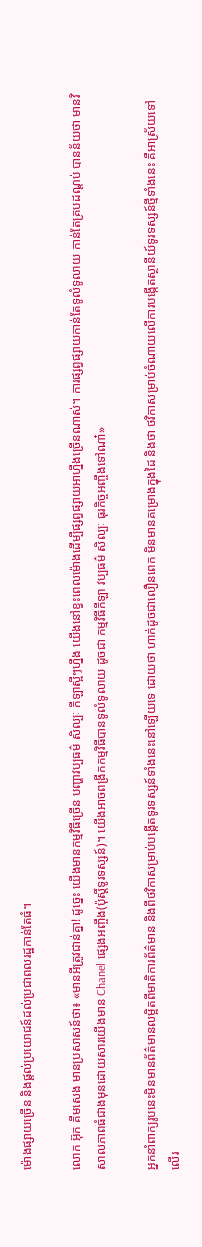ម៉ោងផ្សាយច្រើន និងផ្តល់ប្រយោជន៍ដល់ប្រជាពលរដ្ឋកាន់តែធំ។

លោក អ៊ុក គឹមសេង មានប្រសាសន៍ថា៖ «មានអីត្រូវជាន់គ្នា! ដូច្នេះ យើងមានកម្មវិធីច្រើន បញ្ហាវប្បធម៌ សិល្បៈ កីឡាស្អីៗហ្នឹង យើងនៅខ្វះពេលម៉ោងដើម្បីផ្សព្វផ្សាយអាហ្នឹងច្រើនណាស់។ ការផ្សព្វផ្សាយកាន់តែទូលំទូលាយ កាន់តែគ្របដណ្តប់ បានន័យថា មានវិសាលភាពធំជាងមុនដោយសារយើងមាន Chanel ផ្សេងអញ្ចឹង(ប៉ុស្តិ៍ទូរទស្សន៍)។ យើងអាចពង្រីកកម្មវិធីបានទូលំទូលាយ ដូចជា កម្មវិធីកីឡា វប្បធម៌ សិល្បៈ ធុរកិច្ចអញ្ចឹងទៅណា៎»

អ្នកនាំពាក្យរូបនេះមិនមានព័ត៌មានលម្អិតពីមាតិការព័ត៌មាន និងពីថវិកាសម្រាប់បង្កើតទូរទស្សន៍ទាំងនេះនៅឡើយទេ ដោយថា ហាក់ដូចជាលឿនពេក មិនមានគម្រោងក្នុងដៃ និងថា ថវិកាសម្រាប់ចំណាយលើការបង្កើតស្ថានីយ៍ទូរទស្សន៍ថ្មីទាំងនេះ គឺអាស្រ័យទៅលើរ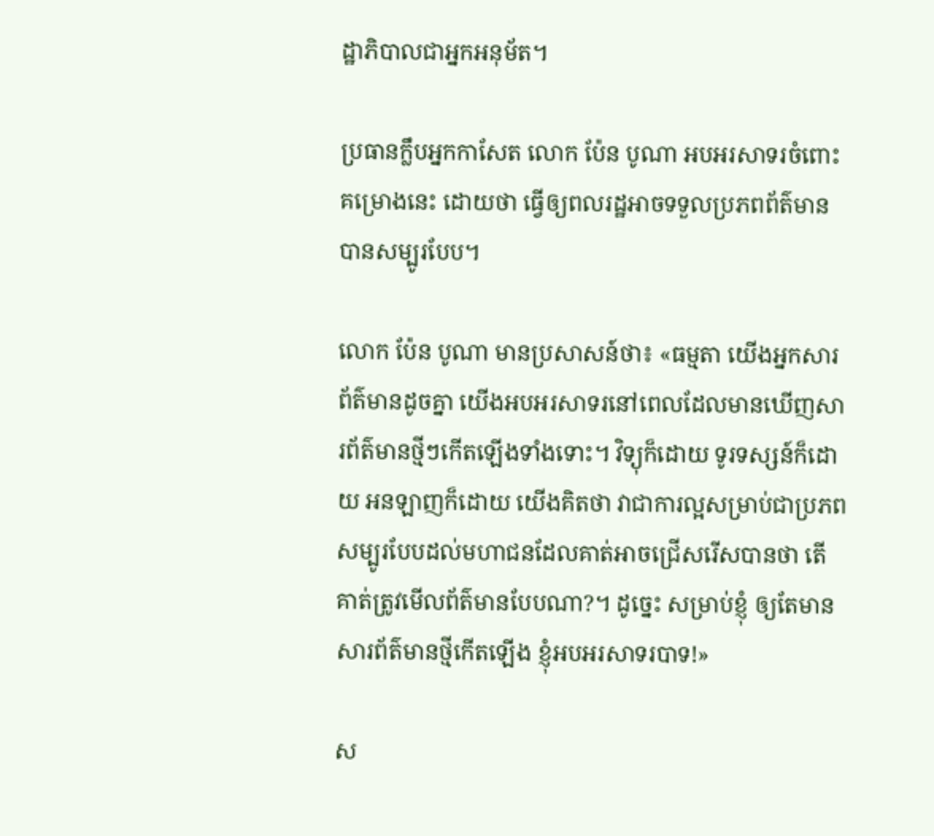ដ្ឋាភិបាលជាអ្នកអនុម័ត។

ប្រធានក្លឹបអ្នកកាសែត លោក ប៉ែន បូណា អបអរសាទរចំពោះគម្រោងនេះ ដោយថា ធ្វើឲ្យពលរដ្ឋអាចទទួលប្រភពព័ត៌មានបានសម្បូរបែប។

លោក ប៉ែន បូណា មានប្រសាសន៍ថា៖ «ធម្មតា យើងអ្នកសារព័ត៌មានដូចគ្នា យើងអបអរសាទរនៅពេលដែលមានឃើញសារព័ត៌មានថ្មីៗកើតឡើងទាំងទោះ។ វិទ្យុក៏ដោយ ទូរទស្សន៍ក៏ដោយ អនឡាញក៏ដោយ យើងគិតថា វាជាការល្អសម្រាប់ជាប្រភពសម្បូរបែបដល់មហាជនដែលគាត់អាចជ្រើសរើសបានថា តើគាត់ត្រូវមើលព័ត៌មានបែបណា?។ ដូច្នេះ សម្រាប់ខ្ញុំ ឲ្យតែមានសារព័ត៌មានថ្មីកើតឡើង ខ្ញុំអបអរសាទរបាទ!»

ស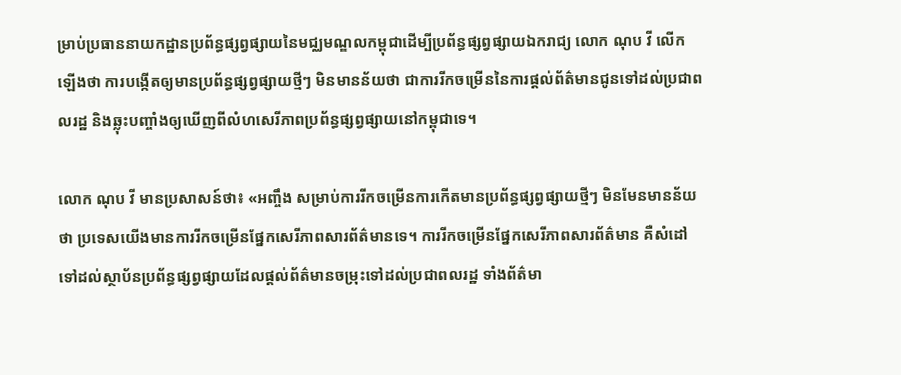ម្រាប់ប្រធាននាយកដ្ឋានប្រព័ន្ធផ្សព្វផ្សាយនៃមជ្ឈមណ្ឌលកម្ពុជាដើម្បីប្រព័ន្ធផ្សព្វផ្សាយឯករាជ្យ លោក ណុប វី លើកឡើងថា ការបង្កើតឲ្យមានប្រព័ន្ធផ្សព្វផ្សាយថ្មីៗ មិនមានន័យថា ជាការរីកចម្រើននៃការផ្តល់ព័ត៌មានជូនទៅដល់ប្រជាពលរដ្ឋ និងឆ្លុះបញ្ចាំងឲ្យឃើញពីលំហសេរីភាពប្រព័ន្ធផ្សព្វផ្សាយនៅកម្ពុជាទេ។

លោក ណុប វី មានប្រសាសន៍ថា៖ «អញ្ចឹង សម្រាប់ការរីកចម្រើនការកើតមានប្រព័ន្ធផ្សព្វផ្សាយថ្មីៗ មិនមែនមានន័យថា ប្រទេសយើងមានការរីកចម្រើនផ្នែកសេរីភាពសារព័ត៌មានទេ។ ការរីកចម្រើនផ្នែកសេរីភាពសារព័ត៌មាន គឺសំដៅទៅដល់ស្ថាប័នប្រព័ន្ធផ្សព្វផ្សាយដែលផ្តល់ព័ត៌មានចម្រុះទៅដល់ប្រជាពលរដ្ឋ ទាំងព័ត៌មា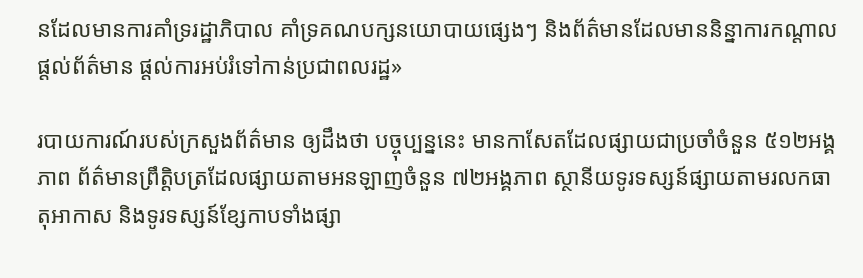នដែលមានការគាំទ្ររដ្ឋាភិបាល គាំទ្រគណបក្សនយោបាយផ្សេងៗ និងព័ត៌មានដែលមាននិន្នាការកណ្តាលផ្តល់ព័ត៌មាន ផ្តល់ការអប់រំទៅកាន់ប្រជាពលរដ្ឋ»

របាយការណ៍របស់ក្រសួងព័ត៌មាន ឲ្យដឹងថា បច្ចុប្បន្ននេះ មានកាសែតដែលផ្សាយជាប្រចាំចំនួន ៥១២អង្គភាព ព័ត៌មានព្រឹតិ្ដបត្រដែលផ្សាយតាមអនឡាញចំនួន ៧២អង្គភាព ស្ថានីយទូរទស្សន៍ផ្សាយតាមរលកធាតុអាកាស និងទូរទស្សន៍ខ្សែកាបទាំងផ្សា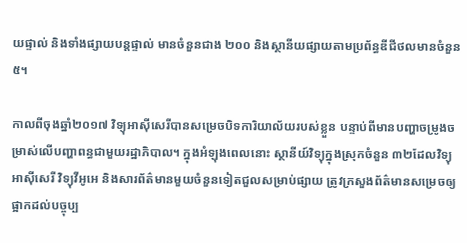យផ្ទាល់ និងទាំងផ្សាយបន្តផ្ទាល់ មានចំនួនជាង ២០០ និងស្ថានីយផ្សាយតាមប្រព័ន្ធឌីជីថលមានចំនួន ៥។

កាលពីចុងឆ្នាំ២០១៧ វិទ្យុអាស៊ីសេរីបានសម្រេចបិទការិយាល័យរបស់ខ្លួន បន្ទាប់ពីមានបញ្ហាចម្រូងចម្រាស់លើបញ្ហាពន្ធជាមួយរដ្ឋាភិបាល។ ក្នុងអំឡុងពេលនោះ ស្ថានីយ៍វិទ្យុក្នុងស្រុកចំនួន ៣២ដែលវិទ្យុអាស៊ីសេរី វិទ្យុវីអូអេ និងសារព័ត៌មានមួយចំនួនទៀតជួលសម្រាប់ផ្សាយ ត្រូវក្រសួងព័ត៌មានសម្រេចឲ្យផ្អាកដល់បច្ចុប្ប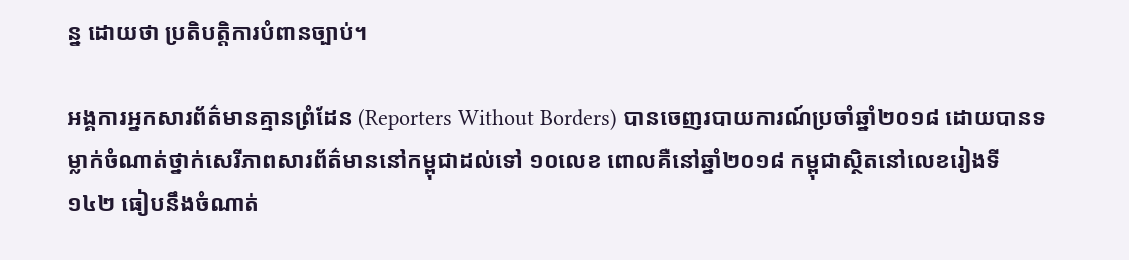ន្ន ដោយថា ប្រតិបត្តិការបំពានច្បាប់។

អង្គការអ្នកសារព័ត៌មានគ្មានព្រំដែន (Reporters Without Borders) បានចេញរបាយការណ៍ប្រចាំឆ្នាំ២០១៨ ដោយបានទម្លាក់ចំណាត់ថ្នាក់សេរីភាពសារព័ត៌មាននៅកម្ពុជាដល់ទៅ ១០លេខ ពោលគឺនៅឆ្នាំ២០១៨ កម្ពុជាស្ថិតនៅលេខរៀងទី១៤២ ធៀបនឹងចំណាត់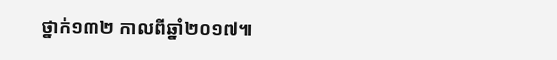ថ្នាក់១៣២ កាលពីឆ្នាំ២០១៧៕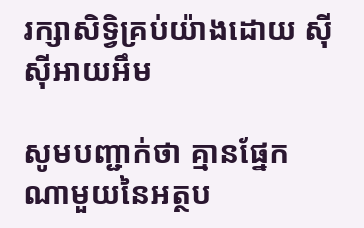រក្សាសិទ្វិគ្រប់យ៉ាងដោយ ស៊ីស៊ីអាយអឹម

សូមបញ្ជាក់ថា គ្មានផ្នែកណាមួយនៃអត្ថប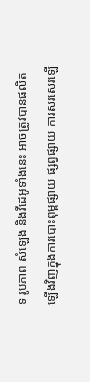ទ រូបភាព សំឡេង និងវីដេអូទាំងនេះ អាចត្រូវបានផលិតឡើងវិញក្នុងការបោះពុម្ពផ្សាយ ផ្សព្វផ្សាយ ការសរសេរឡើ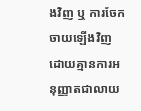ងវិញ ឬ ការចែកចាយឡើងវិញ ដោយគ្មានការអនុញ្ញាតជាលាយ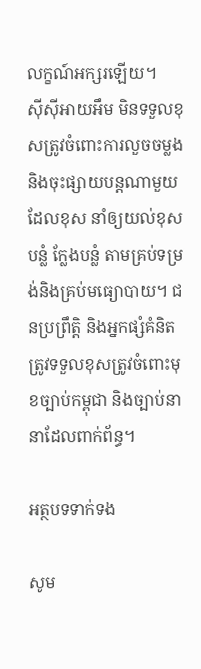លក្ខណ៍អក្សរឡើយ។
ស៊ីស៊ីអាយអឹម មិនទទួលខុសត្រូវចំពោះការលួចចម្លងនិងចុះផ្សាយបន្តណាមួយ ដែលខុស នាំឲ្យយល់ខុស បន្លំ ក្លែងបន្លំ តាមគ្រប់ទម្រង់និងគ្រប់មធ្យោបាយ។ ជនប្រព្រឹត្តិ និងអ្នកផ្សំគំនិត ត្រូវទទួលខុសត្រូវចំពោះមុខច្បាប់កម្ពុជា និងច្បាប់នានាដែលពាក់ព័ន្ធ។

អត្ថបទទាក់ទង

សូម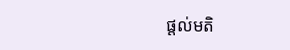ផ្ដល់មតិ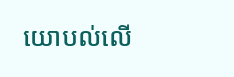យោបល់លើ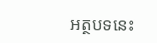អត្ថបទនេះ